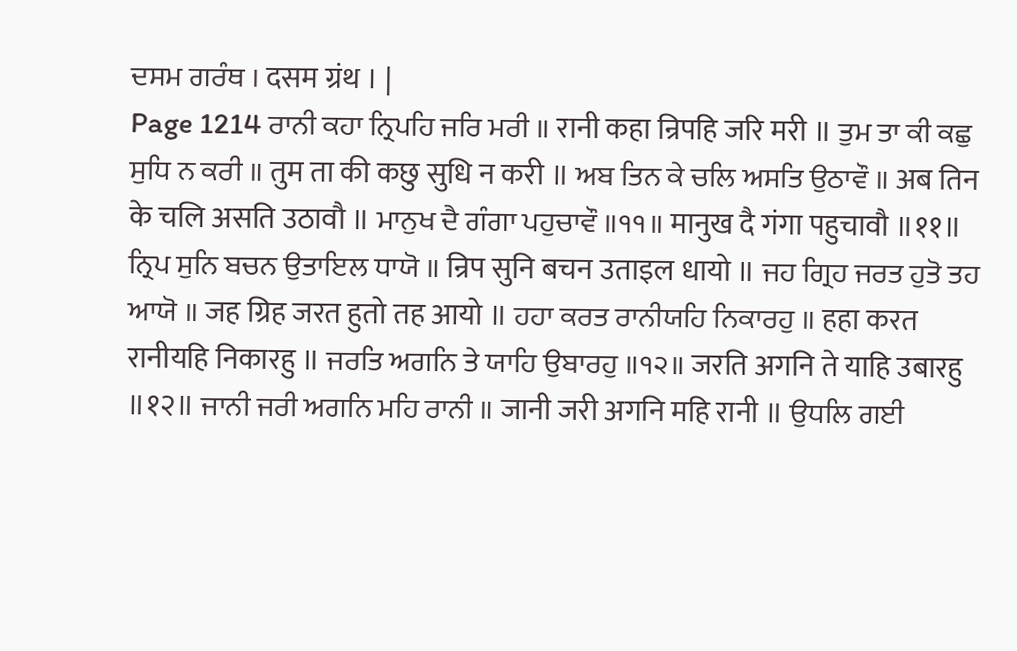ਦਸਮ ਗਰੰਥ । दसम ग्रंथ । |
Page 1214 ਰਾਨੀ ਕਹਾ ਨ੍ਰਿਪਹਿ ਜਰਿ ਮਰੀ ॥ रानी कहा न्रिपहि जरि मरी ॥ ਤੁਮ ਤਾ ਕੀ ਕਛੁ ਸੁਧਿ ਨ ਕਰੀ ॥ तुम ता की कछु सुधि न करी ॥ ਅਬ ਤਿਨ ਕੇ ਚਲਿ ਅਸਤਿ ਉਠਾਵੌ ॥ अब तिन के चलि असति उठावौ ॥ ਮਾਨੁਖ ਦੈ ਗੰਗਾ ਪਹੁਚਾਵੌ ॥੧੧॥ मानुख दै गंगा पहुचावौ ॥११॥ ਨ੍ਰਿਪ ਸੁਨਿ ਬਚਨ ਉਤਾਇਲ ਧਾਯੋ ॥ न्रिप सुनि बचन उताइल धायो ॥ ਜਹ ਗ੍ਰਿਹ ਜਰਤ ਹੁਤੋ ਤਹ ਆਯੋ ॥ जह ग्रिह जरत हुतो तह आयो ॥ ਹਹਾ ਕਰਤ ਰਾਨੀਯਹਿ ਨਿਕਾਰਹੁ ॥ हहा करत रानीयहि निकारहु ॥ ਜਰਤਿ ਅਗਨਿ ਤੇ ਯਾਹਿ ਉਬਾਰਹੁ ॥੧੨॥ जरति अगनि ते याहि उबारहु ॥१२॥ ਜਾਨੀ ਜਰੀ ਅਗਨਿ ਮਹਿ ਰਾਨੀ ॥ जानी जरी अगनि महि रानी ॥ ਉਧਲਿ ਗਈ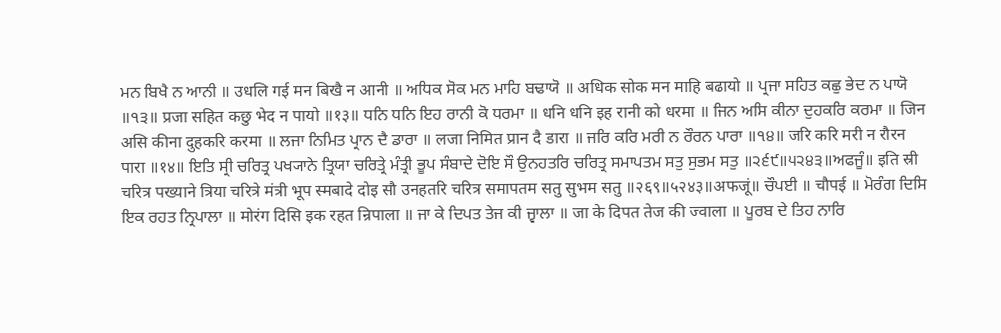ਮਨ ਬਿਖੈ ਨ ਆਨੀ ॥ उधलि गई मन बिखै न आनी ॥ ਅਧਿਕ ਸੋਕ ਮਨ ਮਾਹਿ ਬਢਾਯੋ ॥ अधिक सोक मन माहि बढायो ॥ ਪ੍ਰਜਾ ਸਹਿਤ ਕਛੁ ਭੇਦ ਨ ਪਾਯੋ ॥੧੩॥ प्रजा सहित कछु भेद न पायो ॥१३॥ ਧਨਿ ਧਨਿ ਇਹ ਰਾਨੀ ਕੋ ਧਰਮਾ ॥ धनि धनि इह रानी को धरमा ॥ ਜਿਨ ਅਸਿ ਕੀਨਾ ਦੁਹਕਰਿ ਕਰਮਾ ॥ जिन असि कीना दुहकरि करमा ॥ ਲਜਾ ਨਿਮਿਤ ਪ੍ਰਾਨ ਦੈ ਡਾਰਾ ॥ लजा निमित प्रान दै डारा ॥ ਜਰਿ ਕਰਿ ਮਰੀ ਨ ਰੌਰਨ ਪਾਰਾ ॥੧੪॥ जरि करि मरी न रौरन पारा ॥१४॥ ਇਤਿ ਸ੍ਰੀ ਚਰਿਤ੍ਰ ਪਖ੍ਯਾਨੇ ਤ੍ਰਿਯਾ ਚਰਿਤ੍ਰੇ ਮੰਤ੍ਰੀ ਭੂਪ ਸੰਬਾਦੇ ਦੋਇ ਸੌ ਉਨਹਤਰਿ ਚਰਿਤ੍ਰ ਸਮਾਪਤਮ ਸਤੁ ਸੁਭਮ ਸਤੁ ॥੨੬੯॥੫੨੪੩॥ਅਫਜੂੰ॥ इति स्री चरित्र पख्याने त्रिया चरित्रे मंत्री भूप स्मबादे दोइ सौ उनहतरि चरित्र समापतम सतु सुभम सतु ॥२६९॥५२४३॥अफजूं॥ ਚੌਪਈ ॥ चौपई ॥ ਮੋਰੰਗ ਦਿਸਿ ਇਕ ਰਹਤ ਨ੍ਰਿਪਾਲਾ ॥ मोरंग दिसि इक रहत न्रिपाला ॥ ਜਾ ਕੇ ਦਿਪਤ ਤੇਜ ਕੀ ਜ੍ਵਾਲਾ ॥ जा के दिपत तेज की ज्वाला ॥ ਪੂਰਬ ਦੇ ਤਿਹ ਨਾਰਿ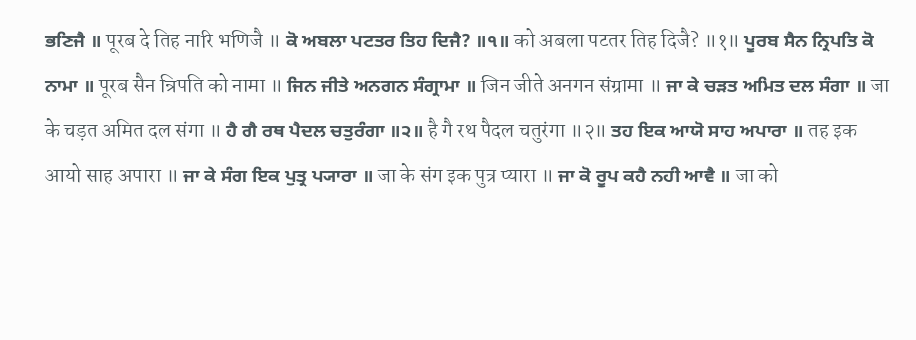ਭਣਿਜੈ ॥ पूरब दे तिह नारि भणिजै ॥ ਕੋ ਅਬਲਾ ਪਟਤਰ ਤਿਹ ਦਿਜੈ? ॥੧॥ को अबला पटतर तिह दिजै? ॥१॥ ਪੂਰਬ ਸੈਨ ਨ੍ਰਿਪਤਿ ਕੋ ਨਾਮਾ ॥ पूरब सैन न्रिपति को नामा ॥ ਜਿਨ ਜੀਤੇ ਅਨਗਨ ਸੰਗ੍ਰਾਮਾ ॥ जिन जीते अनगन संग्रामा ॥ ਜਾ ਕੇ ਚੜਤ ਅਮਿਤ ਦਲ ਸੰਗਾ ॥ जा के चड़त अमित दल संगा ॥ ਹੈ ਗੈ ਰਥ ਪੈਦਲ ਚਤੁਰੰਗਾ ॥੨॥ है गै रथ पैदल चतुरंगा ॥२॥ ਤਹ ਇਕ ਆਯੋ ਸਾਹ ਅਪਾਰਾ ॥ तह इक आयो साह अपारा ॥ ਜਾ ਕੇ ਸੰਗ ਇਕ ਪੁਤ੍ਰ ਪ੍ਯਾਰਾ ॥ जा के संग इक पुत्र प्यारा ॥ ਜਾ ਕੋ ਰੂਪ ਕਹੈ ਨਹੀ ਆਵੈ ॥ जा को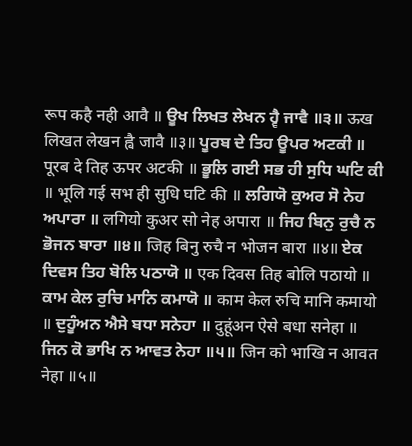रूप कहै नही आवै ॥ ਊਖ ਲਿਖਤ ਲੇਖਨ ਹ੍ਵੈ ਜਾਵੈ ॥੩॥ ऊख लिखत लेखन ह्वै जावै ॥३॥ ਪੂਰਬ ਦੇ ਤਿਹ ਊਪਰ ਅਟਕੀ ॥ पूरब दे तिह ऊपर अटकी ॥ ਭੂਲਿ ਗਈ ਸਭ ਹੀ ਸੁਧਿ ਘਟਿ ਕੀ ॥ भूलि गई सभ ही सुधि घटि की ॥ ਲਗਿਯੋ ਕੁਅਰ ਸੋ ਨੇਹ ਅਪਾਰਾ ॥ लगियो कुअर सो नेह अपारा ॥ ਜਿਹ ਬਿਨੁ ਰੁਚੈ ਨ ਭੋਜਨ ਬਾਰਾ ॥੪॥ जिह बिनु रुचै न भोजन बारा ॥४॥ ਏਕ ਦਿਵਸ ਤਿਹ ਬੋਲਿ ਪਠਾਯੋ ॥ एक दिवस तिह बोलि पठायो ॥ ਕਾਮ ਕੇਲ ਰੁਚਿ ਮਾਨਿ ਕਮਾਯੋ ॥ काम केल रुचि मानि कमायो ॥ ਦੁਹੂੰਅਨ ਐਸੇ ਬਧਾ ਸਨੇਹਾ ॥ दुहूंअन ऐसे बधा सनेहा ॥ ਜਿਨ ਕੋ ਭਾਖਿ ਨ ਆਵਤ ਨੇਹਾ ॥੫॥ जिन को भाखि न आवत नेहा ॥५॥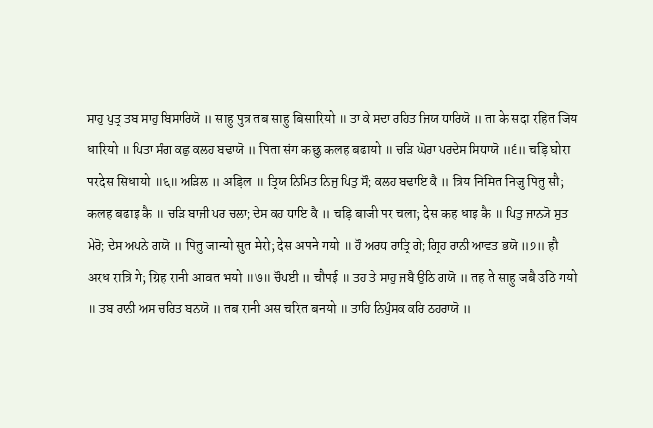ਸਾਹੁ ਪੁਤ੍ਰ ਤਬ ਸਾਹੁ ਬਿਸਾਰਿਯੋ ॥ साहु पुत्र तब साहु बिसारियो ॥ ਤਾ ਕੇ ਸਦਾ ਰਹਿਤ ਜਿਯ ਧਾਰਿਯੋ ॥ ता के सदा रहित जिय धारियो ॥ ਪਿਤਾ ਸੰਗ ਕਛੁ ਕਲਹ ਬਢਾਯੋ ॥ पिता संग कछु कलह बढायो ॥ ਚੜਿ ਘੋਰਾ ਪਰਦੇਸ ਸਿਧਾਯੋ ॥੬॥ चड़ि घोरा परदेस सिधायो ॥६॥ ਅੜਿਲ ॥ अड़िल ॥ ਤ੍ਰਿਯ ਨਿਮਿਤ ਨਿਜੁ ਪਿਤੁ ਸੌ; ਕਲਹ ਬਢਾਇ ਕੈ ॥ त्रिय निमित निजु पितु सौ; कलह बढाइ कै ॥ ਚੜਿ ਬਾਜੀ ਪਰ ਚਲਾ; ਦੇਸ ਕਹ ਧਾਇ ਕੈ ॥ चड़ि बाजी पर चला; देस कह धाइ कै ॥ ਪਿਤੁ ਜਾਨ੍ਯੋ ਸੁਤ ਮੇਰੋ; ਦੇਸ ਅਪਨੇ ਗਯੋ ॥ पितु जान्यो सुत मेरो; देस अपने गयो ॥ ਹੌ ਅਰਧ ਰਾਤ੍ਰਿ ਗੇ; ਗ੍ਰਿਹ ਰਾਨੀ ਆਵਤ ਭਯੋ ॥੭॥ हौ अरध रात्रि गे; ग्रिह रानी आवत भयो ॥७॥ ਚੌਪਈ ॥ चौपई ॥ ਤਹ ਤੇ ਸਾਹੁ ਜਬੈ ਉਠਿ ਗਯੋ ॥ तह ते साहु जबै उठि गयो ॥ ਤਬ ਰਾਨੀ ਅਸ ਚਰਿਤ ਬਨਯੋ ॥ तब रानी अस चरित बनयो ॥ ਤਾਹਿ ਨਿਪੁੰਸਕ ਕਰਿ ਠਹਰਾਯੋ ॥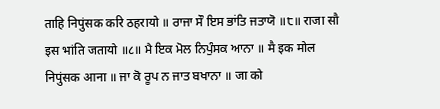ताहि निपुंसक करि ठहरायो ॥ ਰਾਜਾ ਸੌ ਇਸ ਭਾਂਤਿ ਜਤਾਯੋ ॥੮॥ राजा सौ इस भांति जतायो ॥८॥ ਮੈ ਇਕ ਮੋਲ ਨਿਪੁੰਸਕ ਆਨਾ ॥ मै इक मोल निपुंसक आना ॥ ਜਾ ਕੋ ਰੂਪ ਨ ਜਾਤ ਬਖਾਨਾ ॥ जा को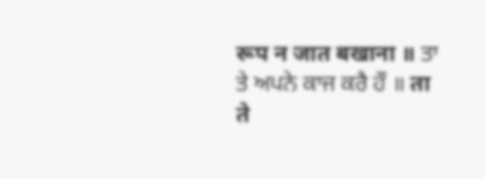रूप न जात बखाना ॥ ਤਾ ਤੇ ਅਪਨੇ ਕਾਜ ਕਰੈ ਹੌ ॥ ता ते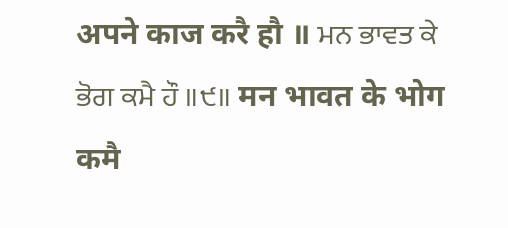अपने काज करै हौ ॥ ਮਨ ਭਾਵਤ ਕੇ ਭੋਗ ਕਮੈ ਹੌ ॥੯॥ मन भावत के भोग कमै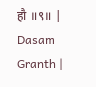हौ ॥९॥ |
Dasam Granth |